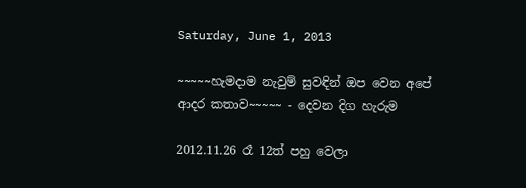Saturday, June 1, 2013

~~~~~හැමදාම නැවුම් සුවඳින් ඔප වෙන අපේ ආදර කතාව~~~~~ - දෙවන දිග හැරුම

2012.11.26 රෑ 12ත් පහු වෙලා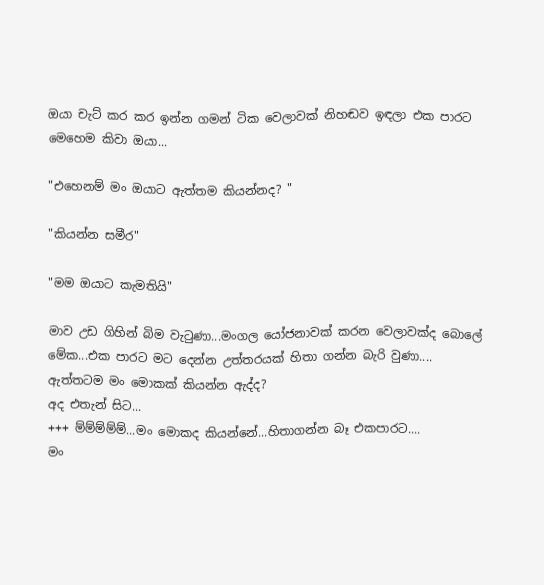ඔයා චැට් කර කර ඉන්න ගමන් ටික වෙලාවක් නිහඬව ඉඳලා එක පාරට මෙහෙම කිවා ඔයා...

"එහෙනම් මං ඔයාට ඇත්තම කියන්නද? "

"කියන්න සමීර"

"මම ඔයාට කැමතියි"

මාව උඩ ගිහින් බිම වැටුණා...මංගල යෝජනාවක් කරන වෙලාවක්ද බොලේ මේක...එක පාරට මට දෙන්න උත්තරයක් හිතා ගන්න බැරි වුණා....
ඇත්තටම මං මොකක් කියන්න ඇද්ද?
අද එතැන් සිට...
+++ ම්ම්ම්ම්ම්...මං මොකද කියන්නේ...හිතාගන්න බෑ එකපාරට....
මං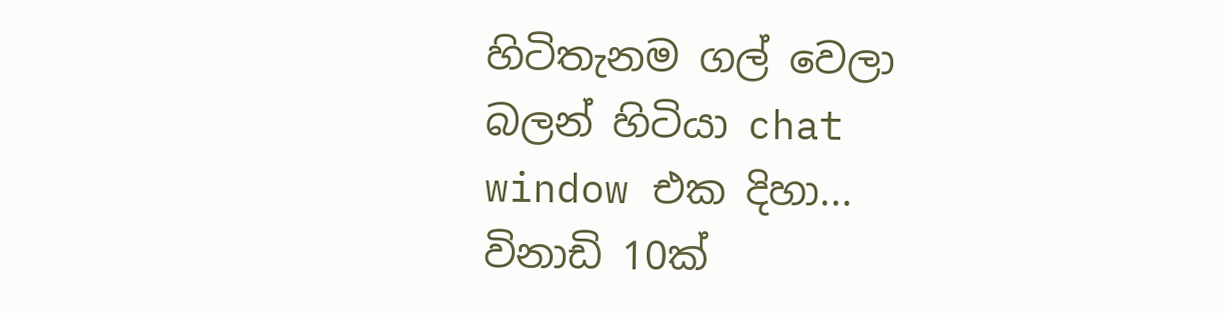හිටිතැනම ගල් වෙලා බලන් හිටියා chat window එක දිහා...
විනාඩි 10ක්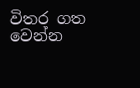විතර ගත වෙන්න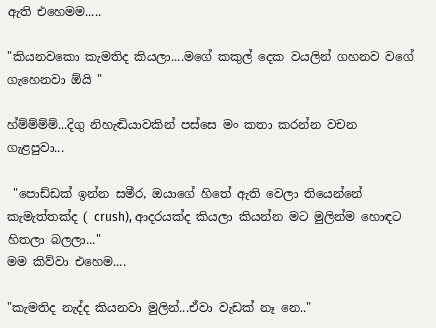ඇති එහෙමම.....

"කියනවකො කැමතිද කියලා....මගේ කකුල් දෙක වයලින් ගහනව වගේ ගැහෙනවා ඕයි "

හ්ම්ම්ම්ම්...දිගු නිහැඬියාවකින් පස්සෙ මං කතා කරන්න වචන ගැළපුවා...

 "පොඩ්ඩක් ඉන්න සමීර, ඔයාගේ හිතේ ඇති වෙලා තියෙන්නේ කැමැත්තක්ද ( crush), ආදරයක්ද කියලා කියන්න මට මුලින්ම හොඳට හිතලා බලලා..."
මම කිව්වා එහෙම....

"කැමතිද නැද්ද කියනවා මුලින්...ඒවා වැඩක් නෑ නෙ.."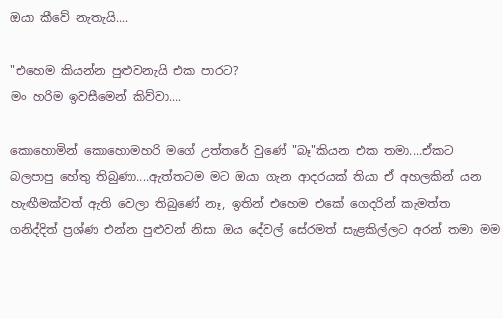ඔයා කීවේ නැතැයි....

"එහෙම කියන්න පුළුවනැයි එක පාරට?
මං හරිම ඉවසීමෙන් කිව්වා....

කොහොමින් කොහොමහරි මගේ උත්තරේ වුණේ "බෑ"කියන එක තමා....ඒකට බලපාපු හේතු තිබුණා....ඇත්තටම මට ඔයා ගැන ආදරයක් තියා ඒ අහලකින් යන හැඟීමක්වත් ඇති වෙලා තිබුණේ නෑ, ඉතින් එහෙම එකේ ගෙදරින් කැමත්ත ගනිද්දිත් ප්‍රශ්ණ එන්න පුළුවන් නිසා ඔය දේවල් සේරමත් සැළකිල්ලට අරන් තමා මම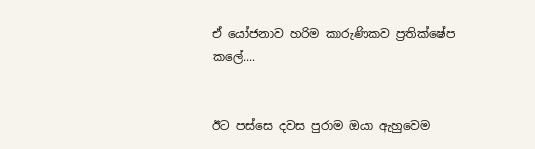ඒ යෝජනාව හරිම කාරුණිකව ප්‍රතික්ෂේප කලේ....


ඊට පස්සෙ දවස පුරාම ඔයා ඇහුවෙම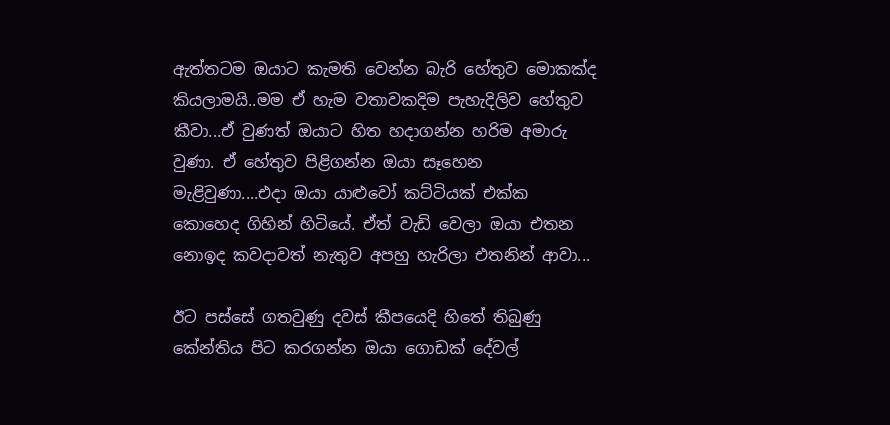ඇත්තටම ඔයාට කැමති වෙන්න බැරි හේතුව මොකක්ද කියලාමයි..මම ඒ හැම වතාවකදිම පැහැදිලිව හේතුව කීවා...ඒ වුණත් ඔයාට හිත හදාගන්න හරිම අමාරු වුණා. ඒ හේතුව පිළිගන්න ඔයා සෑහෙන මැළිවුණා....එදා ඔයා යාළුවෝ කට්ටියක් එක්ක කොහෙද ගිහින් හිටියේ. ඒත් වැඩි වෙලා ඔයා එතන නොඉද කවදාවත් නැතුව අපහු හැරිලා එතනින් ආවා...

ඊට පස්සේ ගතවුණු දවස් කීපයෙදි හිතේ තිබුණු කේන්තිය පිට කරගන්න ඔයා ගොඩක් දේවල්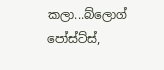කලා...බ්ලොග් පෝස්ට්ස්,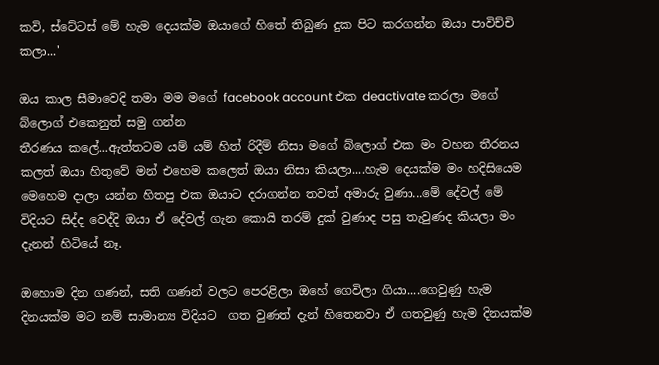කවි, ස්ටේටස් මේ හැම දෙයක්ම ඔයාගේ හිතේ තිබුණ දුක පිට කරගන්න ඔයා පාවිච්චි කලා...'

ඔය කාල සීමාවෙදි තමා මම මගේ facebook account එක deactivate කරලා මගේ බ්ලොග් එකෙනුත් සමු ගන්න
තීරණය කලේ...ඇත්තටම යම් යම් හිත් රිදීම් නිසා මගේ බ්ලොග් එක මං වහන තීරනය කලත් ඔයා හිතුවේ මන් එහෙම කලෙත් ඔයා නිසා කියලා....හැම දෙයක්ම මං හදිසියෙම මෙහෙම දාලා යන්න හිතපු එක ඔයාට දරාගන්න තවත් අමාරු වුණා...මේ දේවල් මේ විදියට සිද්ද වෙද්දි ඔයා ඒ දේවල් ගැන කොයි තරම් දුක් වුණාද පසු තැවුණද කියලා මං දැනන් හිටියේ නෑ.

ඔහොම දින ගණන්, සති ගණන් වලට පෙරළිලා ඔහේ ගෙවිලා ගියා....ගෙවුණු හැම දිනයක්ම මට නම් සාමාන්‍ය විදියට  ගත වුණත් දැන් හිතෙනවා ඒ ගතවුණු හැම දිනයක්ම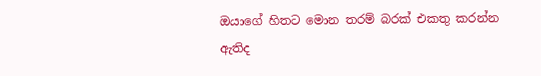ඔයාගේ හිතට මොන තරම් බරක් එකතු කරන්න ඇතිද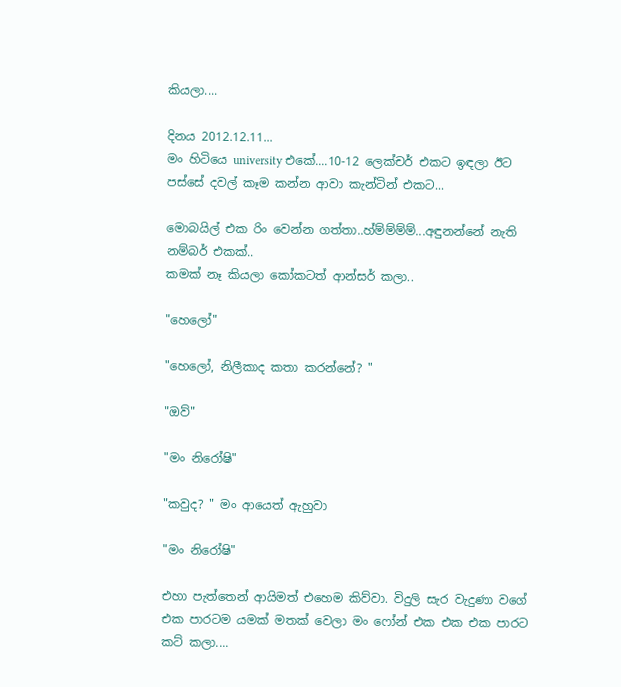කියලා....

දිනය 2012.12.11...
මං හිටියෙ university එකේ....10-12 ලෙක්චර් එකට ඉඳලා ඊට පස්සේ දවල් කෑම කන්න ආවා කැන්ටින් එකට...

මොබයිල් එක රිං වෙන්න ගත්තා..හ්ම්ම්ම්ම්...අඳුනන්නේ නැති නම්බර් එකක්..
කමක් නෑ කියලා කෝකටත් ආන්සර් කලා..

"හෙලෝ"

"හෙලෝ, නිලීකාද කතා කරන්නේ? "

"ඔව්"

"මං නිරෝෂි"

"කවුද? " මං ආයෙත් ඇහුවා

"මං නිරෝෂි"

එහා පැත්තෙන් ආයිමත් එහෙම කිව්වා. විදුලි සැර වැදුණා වගේ එක පාරටම යමක් මතක් වෙලා මං ෆෝන් එක එක එක පාරට කට් කලා....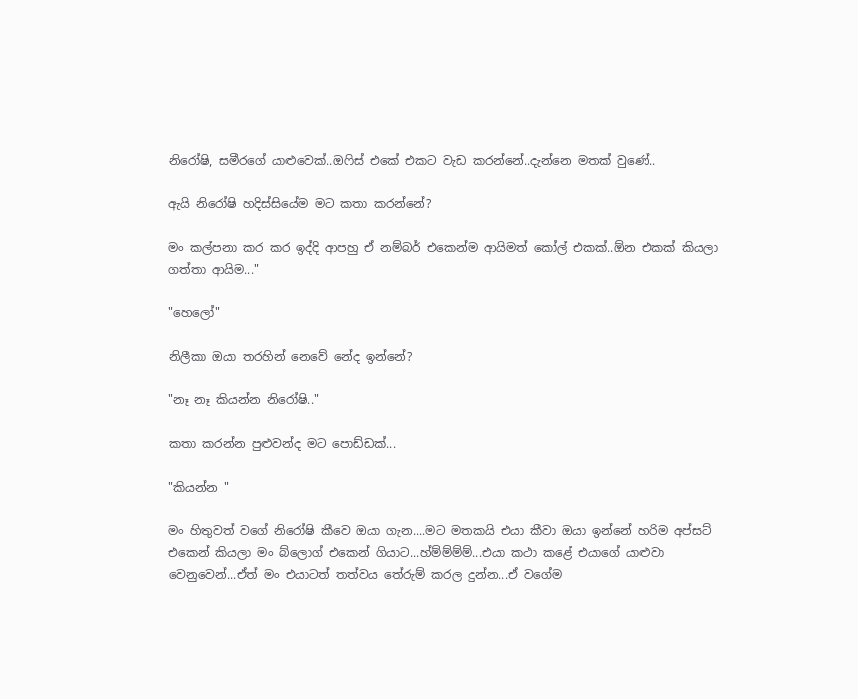නිරෝෂි, සමීරගේ යාළුවෙක්..ඔෆිස් එකේ එකට වැඩ කරන්නේ..දැන්නෙ මතක් වුණේ..

ඇයි නිරෝෂි හදිස්සියේම මට කතා කරන්නේ?

මං කල්පනා කර කර ඉද්දි ආපහු ඒ නම්බර් එකෙන්ම ආයිමත් කෝල් එකක්..ඕන එකක් කියලා ගත්තා ආයිම..."

"හෙලෝ"

නිලීකා ඔයා තරහින් නෙවේ නේද ඉන්නේ?

"නෑ නෑ කියන්න නිරෝෂි.."

කතා කරන්න පුළුවන්ද මට පොඩ්ඩක්...

"කියන්න "

මං හිතුවත් වගේ නිරෝෂි කීවෙ ඔයා ගැන....මට මතකයි එයා කීවා ඔයා ඉන්නේ හරිම අප්සට් එකෙන් කියලා මං බ්ලොග් එකෙන් ගියාට...හ්ම්ම්ම්ම්...එයා කථා කළේ එයාගේ යාළුවා වෙනුවෙන්...ඒත් මං එයාටත් තත්වය තේරුම් කරල දුන්න...ඒ වගේම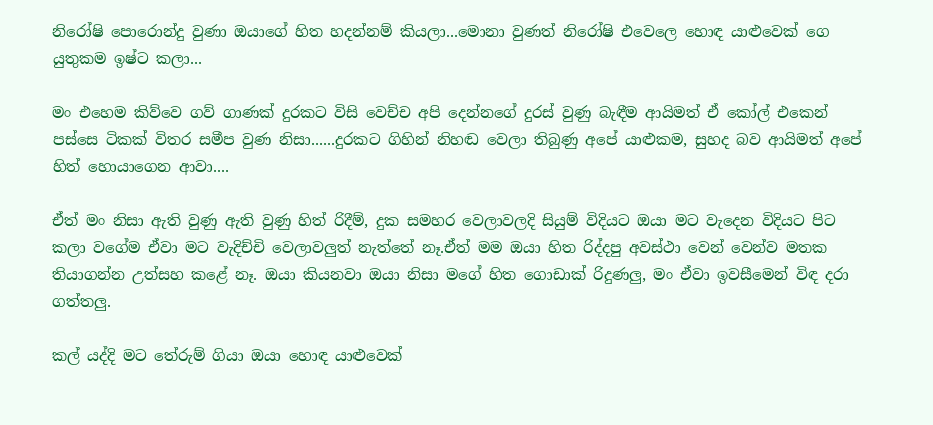නිරෝෂි පොරොන්දු වුණා ඔයාගේ හිත හදන්නම් කියලා...මොනා වුණත් නිරෝෂි එවෙලෙ හොඳ යාළුවෙක් ගෙ යුතුකම ඉෂ්ට කලා...

මං එහෙම කිව්වෙ ගව් ගාණක් දුරකට විසි වෙච්ච අපි දෙන්නගේ දුරස් වුණු බැඳීම ආයිමත් ඒ කෝල් එකෙන් පස්සෙ ටිකක් විතර සමීප වුණ නිසා......දුරකට ගිහින් නිහඬ වෙලා තිබුණු අපේ යාළුකම, සුහද බව ආයිමත් අපේ හිත් හොයාගෙන ආවා....

ඒත් මං නිසා ඇති වුණු ඇති වුණු හිත් රිදීම්, දුක සමහර වෙලාවලදි සියුම් විදියට ඔයා මට වැදෙන විදියට පිට කලා වගේම ඒවා මට වැදිච්චි වෙලාවලුත් නැත්තේ නෑ.ඒත් මම ඔයා හිත රිද්දපු අවස්ථා වෙන් වෙන්ව මතක තියාගන්න උත්සහ කළේ නෑ. ඔයා කියනවා ඔයා නිසා මගේ හිත ගොඩාක් රිදුණලු, මං ඒවා ඉවසීමෙන් විඳ දරා ගත්තලු.

කල් යද්දි මට තේරුම් ගියා ඔයා හොඳ යාළුවෙක්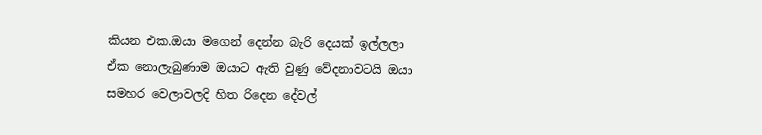කියන එක.ඔයා මගෙන් දෙන්න බැරි දෙයක් ඉල්ලලා ඒක නොලැබුණාම ඔයාට ඇති වුණු වේදනාවටයි ඔයා සමහර වෙලාවලදි හිත රිදෙන දේවල්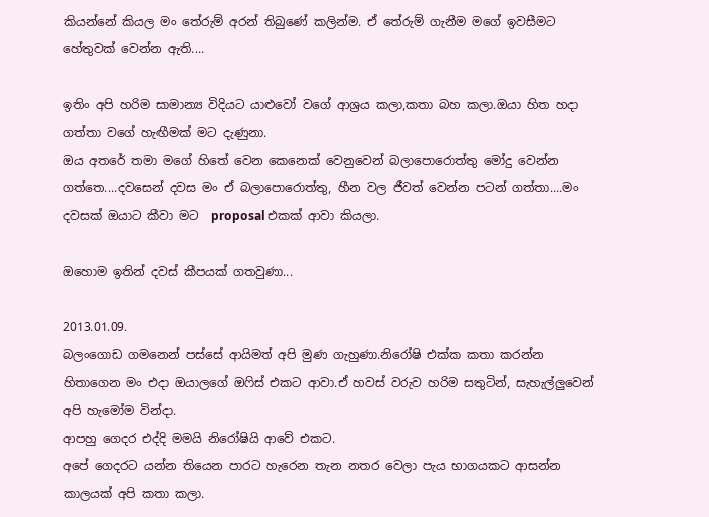කියන්නේ කියල මං තේරුම් අරන් තිබුණේ කලින්ම. ඒ තේරුම් ගැනීම මගේ ඉවසීමට හේතුවක් වෙන්න ඇති....

ඉතිං අපි හරිම සාමාන්‍ය විදියට යාළුවෝ වගේ ආශ්‍රය කලා,කතා බහ කලා.ඔයා හිත හදා ගත්තා වගේ හැඟීමක් මට දැණුනා.
ඔය අතරේ තමා මගේ හිතේ වෙන කෙනෙක් වෙනුවෙන් බලාපොරොත්තු මෝදු වෙන්න ගත්තෙ....දවසෙන් දවස මං ඒ බලාපොරොත්තු, හීන වල ජීවත් වෙන්න පටන් ගත්තා....මං දවසක් ඔයාට කීවා මට  proposal එකක් ආවා කියලා.

ඔහොම ඉතින් දවස් කීපයක් ගතවුණා...

2013.01.09.
බලංගොඩ ගමනෙන් පස්සේ ආයිමත් අපි මුණ ගැහුණා.නිරෝෂි එක්ක කතා කරන්න හිතාගෙන මං එදා ඔයාලගේ ඔෆිස් එකට ආවා.ඒ හවස් වරුව හරිම සතුටින්, සැහැල්ලුවෙන් අපි හැමෝම වින්දා.
ආපහු ගෙදර එද්දි මමයි නිරෝෂියි ආවේ එකට.
අපේ ගෙදරට යන්න තියෙන පාරට හැරෙන තැන නතර වෙලා පැය භාගයකට ආසන්න කාලයක් අපි කතා කලා.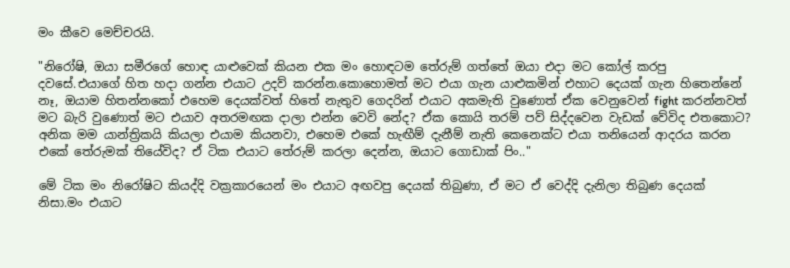මං කීවෙ මෙච්චරයි.

"නිරෝෂි, ඔයා සමීරගේ හොඳ යාළුවෙක් කියන එක මං හොඳටම තේරුම් ගත්තේ ඔයා එදා මට කෝල් කරපු දවසේ.එයාගේ හිත හදා ගන්න එයාට උදව් කරන්න.කොහොමත් මට එයා ගැන යාළුකමින් එහාට දෙයක් ගැන හිතෙන්නේ නෑ, ඔයාම හිතන්නකෝ එහෙම දෙයක්වත් හිතේ නැතුව ගෙදරින් එයාට අකමැති වුණොත් ඒක වෙනුවෙන් fight කරන්නවත් මට බැරි වුණොත් මට එයාව අතරමඟක දාලා එන්න වෙවි නේද? ඒක කොයි තරම් පව් සිද්දවෙන වැඩක් වේවිද එතකොට?
අනික මම යාන්ත්‍රිකයි කියලා එයාම කියනවා, එහෙම එකේ හැඟීම් දැනීම් නැති කෙනෙක්ට එයා තනියෙන් ආදරය කරන එකේ තේරුමක් තියේවිද? ඒ ටික එයාට තේරුම් කරලා දෙන්න, ඔයාට ගොඩාක් පිං.."

මේ ටික මං නිරෝෂිට කියද්දි වක්‍රකාරයෙන් මං එයාට අඟවපු දෙයක් තිබුණා, ඒ මට ඒ වෙද්දි දැනිලා තිබුණ දෙයක් නිසා.මං එයාට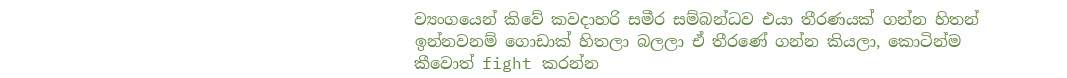ව්‍යංගයෙන් කිවේ කවදාහරි සමීර සම්බන්ධව එයා තීරණයක් ගන්න හිතන් ඉන්නවනම් ගොඩාක් හිතලා බලලා ඒ තීරණේ ගන්න කියලා, කොටින්ම කීවොත් fight කරන්න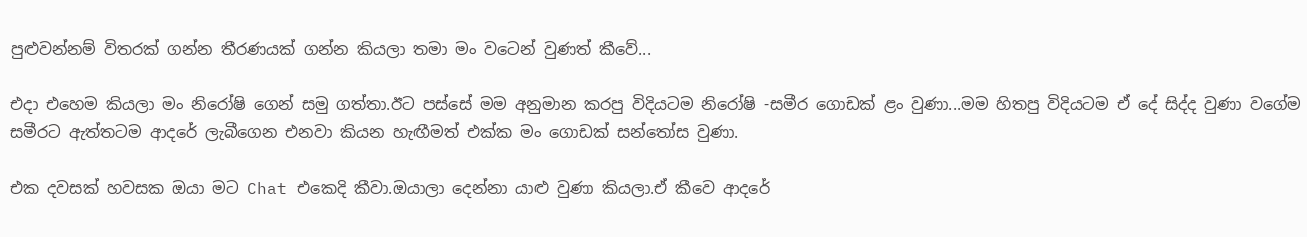පුළුවන්නම් විතරක් ගන්න තීරණයක් ගන්න කියලා තමා මං වටෙන් වුණත් කීවේ...

එදා එහෙම කියලා මං නිරෝෂි ගෙන් සමු ගත්තා.ඊට පස්සේ මම අනුමාන කරපු විදියටම නිරෝෂි -සමීර ගොඩක් ළං වුණා...මම හිතපු විදියටම ඒ දේ සිද්ද වුණා වගේම සමීරට ඇත්තටම ආදරේ ලැබීගෙන එනවා කියන හැඟීමත් එක්ක මං ගොඩක් සන්තෝස වුණා.

එක දවසක් හවසක ඔයා මට Chat එකෙදි කීවා.ඔයාලා දෙන්නා යාළු වුණා කියලා.ඒ කීවෙ ආදරේ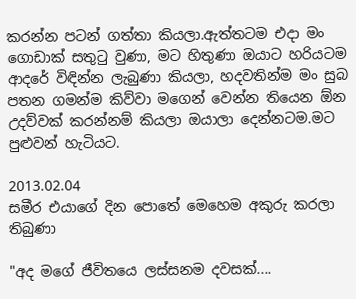කරන්න පටන් ගත්තා කියලා.ඇත්තටම එදා මං ගොඩාක් සතුටු වුණා, මට හිතුණා ඔයාට හරියටම ආදරේ විඳින්න ලැබුණා කියලා, හදවතින්ම මං සුබ පතන ගමන්ම කිව්වා මගෙන් වෙන්න තියෙන ඕන උදව්වක් කරන්නම් කියලා ඔයාලා දෙන්නටම.මට පුළුවන් හැටියට.

2013.02.04
සමීර එයාගේ දින පොතේ මෙහෙම අකුරු කරලා තිබුණා

"අද මගේ ජීවිතයෙ ලස්සනම දවසක්....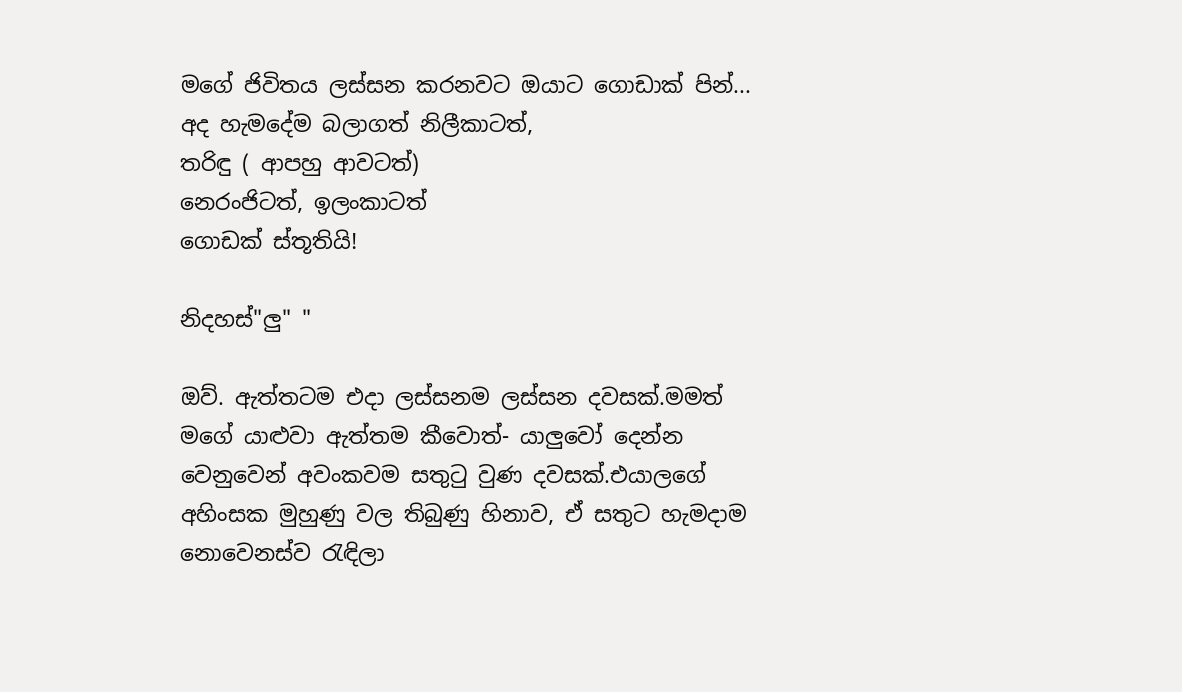මගේ ජිවිතය ලස්සන කරනවට ඔයාට ගොඩාක් පින්...
අද හැමදේම බලාගත් නිලීකාටත්,
තරිඳු ( ආපහු ආවටත්)
නෙරංජිටත්, ඉලංකාටත්
ගොඩක් ස්තූතියි!

නිදහස්"ලු" "

ඔව්. ඇත්තටම එදා ලස්සනම ලස්සන දවසක්.මමත් මගේ යාළුවා ඇත්තම කීවොත්- යාලුවෝ දෙන්න වෙනුවෙන් අවංකවම සතුටු වුණ දවසක්.එයාලගේ අහිංසක මුහුණු වල තිබුණු හිනාව, ඒ සතුට හැමදාම නොවෙනස්ව රැඳිලා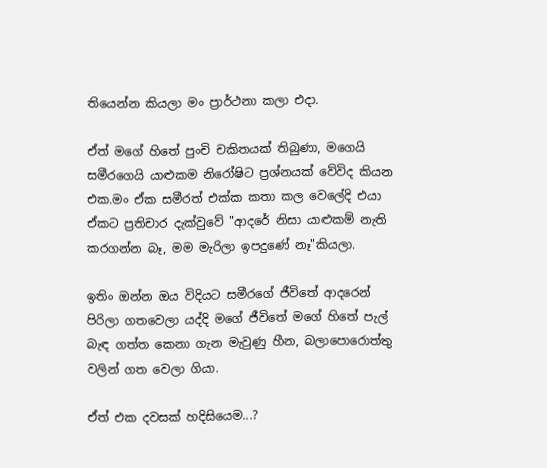තියෙන්න කියලා මං ප්‍රාර්ථනා කලා එදා.

ඒත් මගේ හිතේ පුංචි චකිතයක් තිබුණා, මගෙයි සමීරගෙයි යාළුකම නිරෝෂිට ප්‍රශ්නයක් වේවිද කියන එක.මං ඒක සමීරත් එක්ක කතා කල වෙලේදි එයා ඒකට ප්‍රතිචාර දැක්වුවේ "ආදරේ නිසා යාළුකම් නැති කරගන්න බෑ, මම මැරිලා ඉපදුණේ නෑ"කියලා.

ඉතිං ඔන්න ඔය විදියට සමීරගේ ජීවිතේ ආදරෙන් පිරිලා ගතවෙලා යද්දි මගේ ජීවිතේ මගේ හිතේ පැල් බැඳ ගත්ත කෙනා ගැන මැවුණු හීන, බලාපොරොත්තු වලින් ගත වෙලා ගියා.

ඒත් එක දවසක් හදිසියෙම...?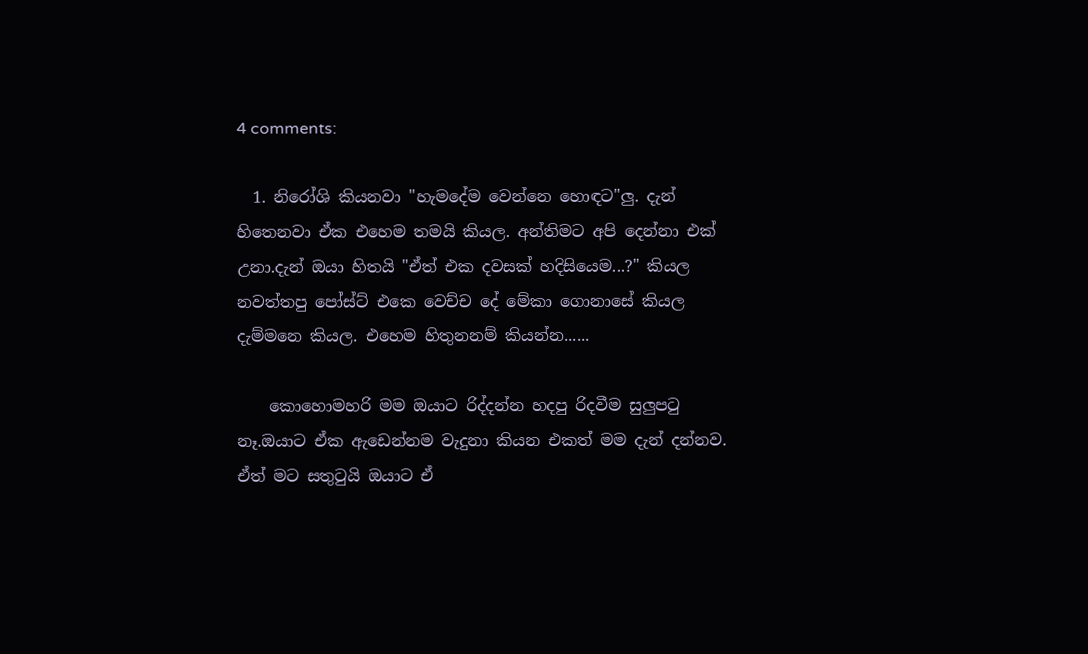4 comments:

  1. නිරෝශි කියනවා "හැමදේම වෙන්නෙ හොඳට"ලු. දැන් හිතෙනවා ඒක එහෙම තමයි කියල. අන්තිමට අපි දෙන්නා එක් උනා.දැන් ඔයා හිතයි "ඒත් එක දවසක් හදිසියෙම...?" කියල නවත්තපු පෝස්ට් එකෙ වෙච්ච දේ මේකා ගොනාසේ කියල දැම්මනෙ කියල. එහෙම හිතුනනම් කියන්න......

    කොහොමහරි මම ඔයාට රිද්දන්න හදපු රිදවීම සුලුපටු නෑ.ඔයාට ඒක ඇඩෙන්නම වැදුනා කියන එකත් මම දැන් දන්නව. ඒත් මට සතුටුයි ඔයාට ඒ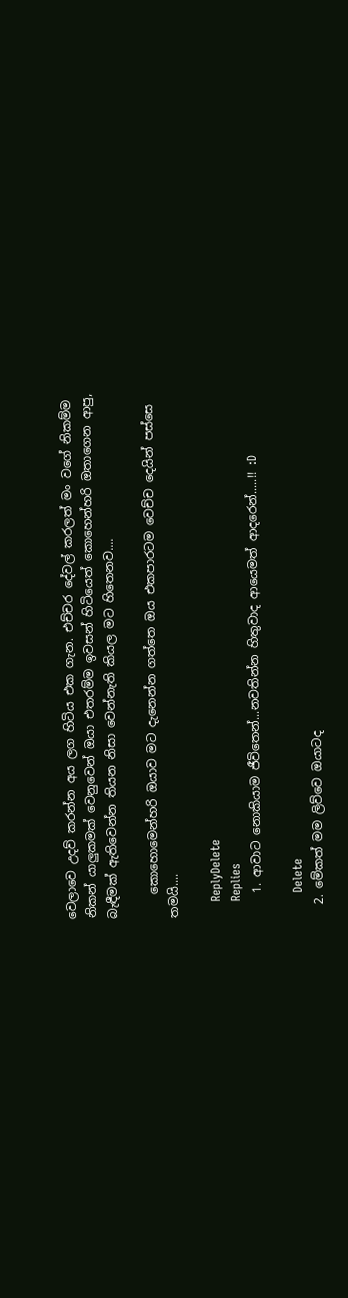වෙලාවෙ උදව් කරන්න අය ලග හිටිය එක ගැන. එච්චර දේවල් කරලත් මං වගේ නිකම්ම නිකන් යාලුකමක් වෙනුවෙන් ඔයා එතරම්ම ඉවසන් හිටියෙත් කොහෙන්හරි ඔතාගෙන ආපු, බැඳීමක් ඇතිවෙන්න තියන නිසා වෙන්නැති කියල මට හිතෙනව....

    කොහොමෙන්හරි ඔයාව මට දැනෙන්න ගත්තෙ ඔය එකපාරටම වෙච්ච දෙයින් පස්සෙ තමයි....

    ReplyDelete
    Replies
    1. ආවාට නොකියාම ජීවිතෙන්...නවතින්න හිතුවාද ආයෙමත් ආදරෙන්.....!! :D

      Delete
  2. මේකත් මම ලිව්වෙ ඔයාටද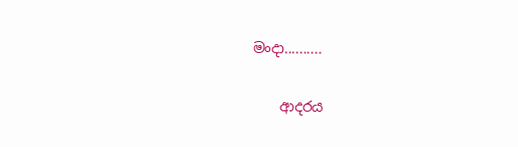මංදා..........

    ආදරය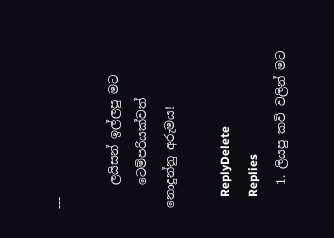---

    ලයිසන් ඉල්ලපු මට
    ටෙම්පරියක්වත් නොදුන්නු අරුමය!

    ReplyDelete
    Replies
    1. ලියපු කවි වලින් මට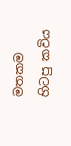මතකම හිටපු කවිය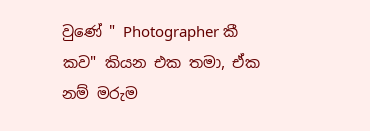වුණේ " Photographer කී කව" කියන එක තමා, ඒක නම් මරුම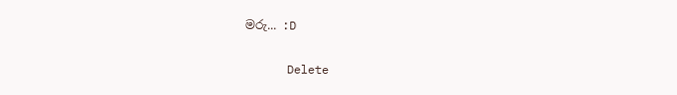මරු... :D

      Delete